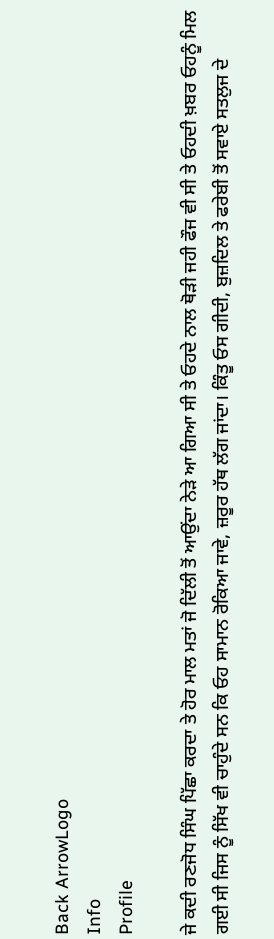Back ArrowLogo
Info
Profile

ਜੇ ਕਦੀ ਰਣਜੋਧ ਸਿੰਘ ਪਿੱਛਾ ਕਰਦਾ ਤੇ ਹੋਰ ਮਾਲ ਮਤਾਂ ਜੋ ਦਿੱਲੀ ਤੋਂ ਆਉਂਦਾ ਨੇੜੇ ਆ ਗਿਆ ਸੀ ਤੇ ਓਹਦੇ ਨਾਲ ਥੋੜੀ ਜਹੀ ਫੌਜ ਵੀ ਸੀ ਤੇ ਓਹਦੀ ਖ਼ਬਰ ਓਹਨੂੰ ਮਿਲ ਗਈ ਸੀ ਜਿਸ ਨੂੰ ਸਿੱਖ ਵੀ ਚਾਹੁੰਦੇ ਸਨ ਕਿ ਓਹ ਸਾਮਾਨ ਰੋਕਿਆ ਜਾਵੇ, ਜ਼ਰੂਰ ਹੱਥ ਲੱਗ ਜਾਂਦਾ। ਕਿੰਤੂ ਓਸ ਗੀਦੀ, ਬੁਜ਼ਦਿਲ ਤੇ ਫਰੇਬੀ ਤੋਂ ਸਵਾਏ ਸਤਲੁਜ ਦੇ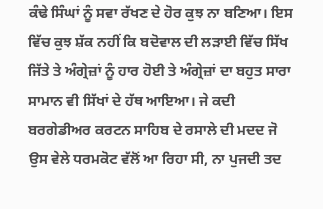ਕੰਢੇ ਸਿੰਘਾਂ ਨੂੰ ਸਵਾ ਰੱਖਣ ਦੇ ਹੋਰ ਕੁਝ ਨਾ ਬਣਿਆ। ਇਸ ਵਿੱਚ ਕੁਝ ਸ਼ੱਕ ਨਹੀਂ ਕਿ ਬਦੋਵਾਲ ਦੀ ਲੜਾਈ ਵਿੱਚ ਸਿੱਖ ਜਿੱਤੇ ਤੇ ਅੰਗ੍ਰੇਜ਼ਾਂ ਨੂੰ ਹਾਰ ਹੋਈ ਤੇ ਅੰਗ੍ਰੇਜ਼ਾਂ ਦਾ ਬਹੁਤ ਸਾਰਾ ਸਾਮਾਨ ਵੀ ਸਿੱਖਾਂ ਦੇ ਹੱਥ ਆਇਆ। ਜੇ ਕਦੀ ਬਰਗੇਡੀਅਰ ਕਰਟਨ ਸਾਹਿਬ ਦੇ ਰਸਾਲੇ ਦੀ ਮਦਦ ਜੋ ਉਸ ਵੇਲੇ ਧਰਮਕੋਟ ਵੱਲੋਂ ਆ ਰਿਹਾ ਸੀ, ਨਾ ਪੁਜਦੀ ਤਦ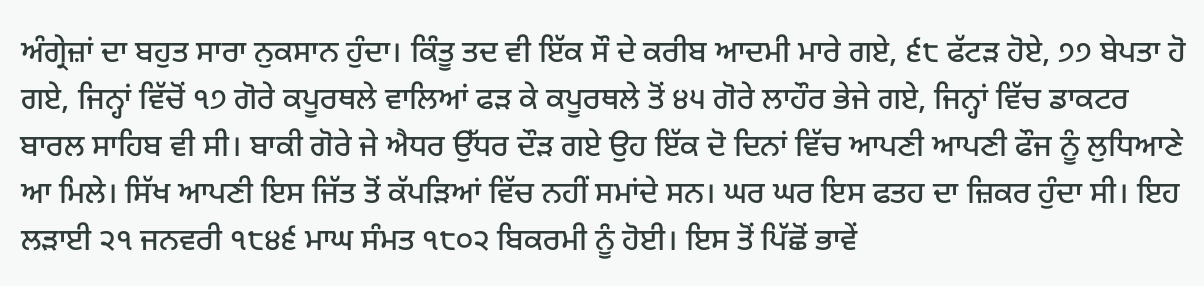ਅੰਗ੍ਰੇਜ਼ਾਂ ਦਾ ਬਹੁਤ ਸਾਰਾ ਨੁਕਸਾਨ ਹੁੰਦਾ। ਕਿੰਤੂ ਤਦ ਵੀ ਇੱਕ ਸੌ ਦੇ ਕਰੀਬ ਆਦਮੀ ਮਾਰੇ ਗਏ, ੬੮ ਫੱਟੜ ਹੋਏ, ੭੭ ਬੇਪਤਾ ਹੋ ਗਏ, ਜਿਨ੍ਹਾਂ ਵਿੱਚੋਂ ੧੭ ਗੋਰੇ ਕਪੂਰਥਲੇ ਵਾਲਿਆਂ ਫੜ ਕੇ ਕਪੂਰਥਲੇ ਤੋਂ ੪੫ ਗੋਰੇ ਲਾਹੌਰ ਭੇਜੇ ਗਏ, ਜਿਨ੍ਹਾਂ ਵਿੱਚ ਡਾਕਟਰ ਬਾਰਲ ਸਾਹਿਬ ਵੀ ਸੀ। ਬਾਕੀ ਗੋਰੇ ਜੇ ਐਧਰ ਉੱਧਰ ਦੌੜ ਗਏ ਉਹ ਇੱਕ ਦੋ ਦਿਨਾਂ ਵਿੱਚ ਆਪਣੀ ਆਪਣੀ ਫੌਜ ਨੂੰ ਲੁਧਿਆਣੇ ਆ ਮਿਲੇ। ਸਿੱਖ ਆਪਣੀ ਇਸ ਜਿੱਤ ਤੋਂ ਕੱਪੜਿਆਂ ਵਿੱਚ ਨਹੀਂ ਸਮਾਂਦੇ ਸਨ। ਘਰ ਘਰ ਇਸ ਫਤਹ ਦਾ ਜ਼ਿਕਰ ਹੁੰਦਾ ਸੀ। ਇਹ ਲੜਾਈ ੨੧ ਜਨਵਰੀ ੧੮੪੬ ਮਾਘ ਸੰਮਤ ੧੮੦੨ ਬਿਕਰਮੀ ਨੂੰ ਹੋਈ। ਇਸ ਤੋਂ ਪਿੱਛੋਂ ਭਾਵੇਂ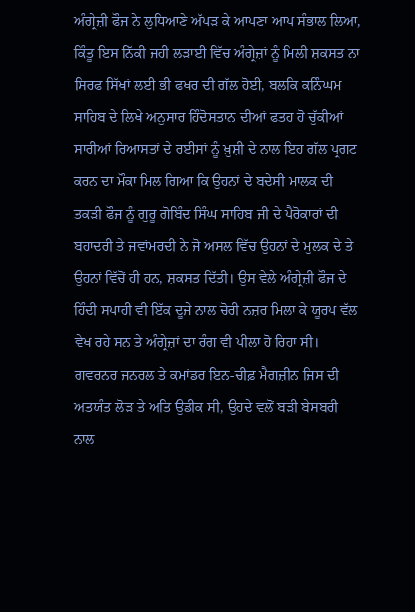ਅੰਗ੍ਰੇਜ਼ੀ ਫੌਜ ਨੇ ਲੁਧਿਆਣੇ ਅੱਪੜ ਕੇ ਆਪਣਾ ਆਪ ਸੰਭਾਲ ਲਿਆ, ਕਿੰਤੂ ਇਸ ਨਿੱਕੀ ਜਹੀ ਲੜਾਈ ਵਿੱਚ ਅੰਗ੍ਰੇਜ਼ਾਂ ਨੂੰ ਮਿਲੀ ਸ਼ਕਸਤ ਨਾ ਸਿਰਫ ਸਿੱਖਾਂ ਲਈ ਭੀ ਫਖਰ ਦੀ ਗੱਲ ਹੋਈ, ਬਲਕਿ ਕਨਿੰਘਮ ਸਾਹਿਬ ਦੇ ਲਿਖੇ ਅਨੁਸਾਰ ਹਿੰਦੋਸਤਾਨ ਦੀਆਂ ਫਤਹ ਹੋ ਚੁੱਕੀਆਂ ਸਾਰੀਆਂ ਰਿਆਸਤਾਂ ਦੇ ਰਈਸਾਂ ਨੂੰ ਖ਼ੁਸ਼ੀ ਦੇ ਨਾਲ ਇਹ ਗੱਲ ਪ੍ਰਗਟ ਕਰਨ ਦਾ ਮੌਕਾ ਮਿਲ ਗਿਆ ਕਿ ਉਹਨਾਂ ਦੇ ਬਦੇਸੀ ਮਾਲਕ ਦੀ ਤਕੜੀ ਫੌਜ ਨੂੰ ਗੁਰੂ ਗੋਬਿੰਦ ਸਿੰਘ ਸਾਹਿਬ ਜੀ ਦੇ ਪੈਰੋਕਾਰਾਂ ਦੀ ਬਹਾਦਰੀ ਤੇ ਜਵਾਂਮਰਦੀ ਨੇ ਜੋ ਅਸਲ ਵਿੱਚ ਉਹਨਾਂ ਦੇ ਮੁਲਕ ਦੇ ਤੇ ਉਹਨਾਂ ਵਿੱਚੋਂ ਹੀ ਹਨ, ਸ਼ਕਸਤ ਦਿੱਤੀ। ਉਸ ਵੇਲੇ ਅੰਗ੍ਰੇਜ਼ੀ ਫੌਜ ਦੇ ਹਿੰਦੀ ਸਪਾਹੀ ਵੀ ਇੱਕ ਦੂਜੇ ਨਾਲ ਚੋਰੀ ਨਜ਼ਰ ਮਿਲਾ ਕੇ ਯੂਰਪ ਵੱਲ ਵੇਖ ਰਹੇ ਸਨ ਤੇ ਅੰਗ੍ਰੇਜ਼ਾਂ ਦਾ ਰੰਗ ਵੀ ਪੀਲਾ ਹੋ ਰਿਹਾ ਸੀ। ਗਵਰਨਰ ਜਨਰਲ ਤੇ ਕਮਾਂਡਰ ਇਨ-ਚੀਫ਼ ਮੈਗਜ਼ੀਨ ਜਿਸ ਦੀ ਅਤਯੰਤ ਲੋੜ ਤੇ ਅਤਿ ਉਡੀਕ ਸੀ, ਉਹਦੇ ਵਲੋਂ ਬੜੀ ਬੇਸਬਰੀ ਨਾਲ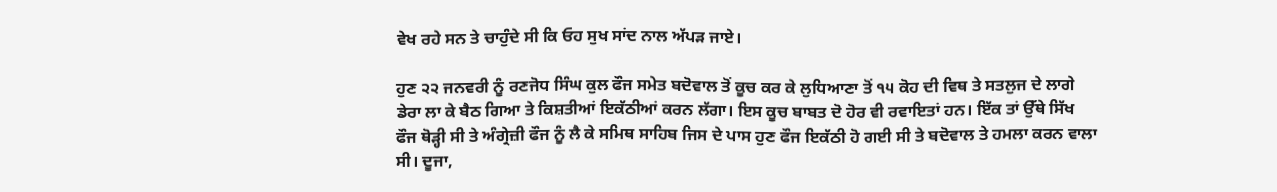ਵੇਖ ਰਹੇ ਸਨ ਤੇ ਚਾਹੁੰਦੇ ਸੀ ਕਿ ਓਹ ਸੁਖ ਸਾਂਦ ਨਾਲ ਅੱਪੜ ਜਾਏ।

ਹੁਣ ੨੨ ਜਨਵਰੀ ਨੂੰ ਰਣਜੋਧ ਸਿੰਘ ਕੁਲ ਫੌਜ ਸਮੇਤ ਬਦੋਵਾਲ ਤੋਂ ਕੂਚ ਕਰ ਕੇ ਲੁਧਿਆਣਾ ਤੋਂ ੧੫ ਕੋਹ ਦੀ ਵਿਥ ਤੇ ਸਤਲੁਜ ਦੇ ਲਾਗੇ ਡੇਰਾ ਲਾ ਕੇ ਬੈਠ ਗਿਆ ਤੇ ਕਿਸ਼ਤੀਆਂ ਇਕੱਠੀਆਂ ਕਰਨ ਲੱਗਾ। ਇਸ ਕੂਚ ਬਾਬਤ ਦੋ ਹੋਰ ਵੀ ਰਵਾਇਤਾਂ ਹਨ। ਇੱਕ ਤਾਂ ਉੱਥੇ ਸਿੱਖ ਫੌਜ ਥੋੜ੍ਹੀ ਸੀ ਤੇ ਅੰਗ੍ਰੇਜ਼ੀ ਫੌਜ ਨੂੰ ਲੈ ਕੇ ਸਮਿਥ ਸਾਹਿਬ ਜਿਸ ਦੇ ਪਾਸ ਹੁਣ ਫੌਜ ਇਕੱਠੀ ਹੋ ਗਈ ਸੀ ਤੇ ਬਦੋਵਾਲ ਤੇ ਹਮਲਾ ਕਰਨ ਵਾਲਾ ਸੀ। ਦੂਜਾ,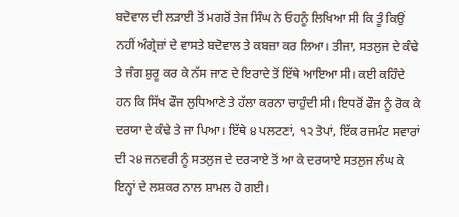ਬਦੋਵਾਲ ਦੀ ਲੜਾਈ ਤੋਂ ਮਗਰੋਂ ਤੇਜ ਸਿੰਘ ਨੇ ਓਹਨੂੰ ਲਿਖਿਆ ਸੀ ਕਿ ਤੂੰ ਕਿਉਂ ਨਹੀਂ ਅੰਗ੍ਰੇਜ਼ਾਂ ਦੇ ਵਾਸਤੇ ਬਦੋਵਾਲ ਤੇ ਕਬਜ਼ਾ ਕਰ ਲਿਆ। ਤੀਜਾ, ਸਤਲੁਜ ਦੇ ਕੰਢੇ ਤੇ ਜੰਗ ਸ਼ੁਰੂ ਕਰ ਕੇ ਨੱਸ ਜਾਣ ਦੇ ਇਰਾਦੇ ਤੋਂ ਇੱਥੇ ਆਇਆ ਸੀ। ਕਈ ਕਹਿੰਦੇ ਹਨ ਕਿ ਸਿੱਖ ਫੌਜ ਲੁਧਿਆਣੇ ਤੇ ਹੱਲਾ ਕਰਨਾ ਚਾਹੁੰਦੀ ਸੀ। ਇਧਰੋਂ ਫੌਜ ਨੂੰ ਰੋਕ ਕੇ ਦਰਯਾ ਦੇ ਕੰਢੇ ਤੇ ਜਾ ਪਿਆ। ਇੱਥੇ ੪ ਪਲਟਣਾਂ, ੧੨ ਤੋਪਾਂ, ਇੱਕ ਰਜਮੰਟ ਸਵਾਰਾਂ ਦੀ ੨੪ ਜਨਵਰੀ ਨੂੰ ਸਤਲੁਜ ਦੇ ਦਰ੍ਯਾਏ ਤੋਂ ਆ ਕੇ ਦਰਯਾਏ ਸਤਲੁਜ ਲੰਘ ਕੇ ਇਨ੍ਹਾਂ ਦੇ ਲਸ਼ਕਰ ਨਾਲ ਸ਼ਾਮਲ ਹੋ ਗਈ।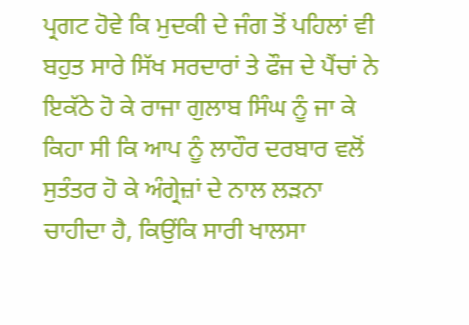ਪ੍ਰਗਟ ਹੋਵੇ ਕਿ ਮੁਦਕੀ ਦੇ ਜੰਗ ਤੋਂ ਪਹਿਲਾਂ ਵੀ ਬਹੁਤ ਸਾਰੇ ਸਿੱਖ ਸਰਦਾਰਾਂ ਤੇ ਫੌਜ ਦੇ ਪੈਂਚਾਂ ਨੇ ਇਕੱਠੇ ਹੋ ਕੇ ਰਾਜਾ ਗੁਲਾਬ ਸਿੰਘ ਨੂੰ ਜਾ ਕੇ ਕਿਹਾ ਸੀ ਕਿ ਆਪ ਨੂੰ ਲਾਹੌਰ ਦਰਬਾਰ ਵਲੋਂ ਸੁਤੰਤਰ ਹੋ ਕੇ ਅੰਗ੍ਰੇਜ਼ਾਂ ਦੇ ਨਾਲ ਲੜਨਾ ਚਾਹੀਦਾ ਹੈ, ਕਿਉਂਕਿ ਸਾਰੀ ਖਾਲਸਾ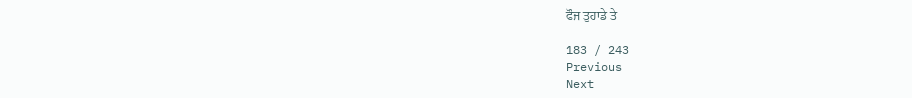ਫੌਜ ਤੁਹਾਡੇ ਤੇ

183 / 243
Previous
Next